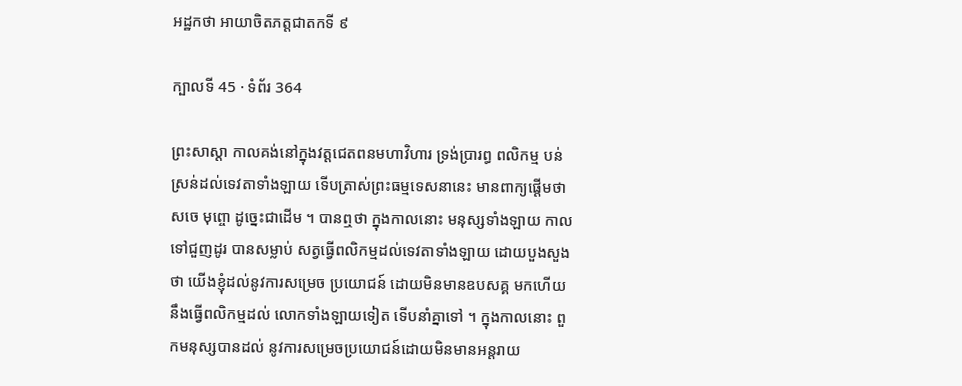អដ្ឋកថា អាយាចិតភត្តជាតកទី ៩

ក្បាលទី 45 · ទំព័រ 364

ព្រះសាស្តា កាលគង់នៅក្នុងវត្តជេតពនមហាវិហារ ទ្រង់ប្រារព្ធ ពលិកម្ម បន់ស្រន់ដល់ទេវតាទាំងឡាយ ទើបត្រាស់ព្រះធម្មទេសនានេះ មានពាក្យផ្តើមថា សចេ មុព្ចោ ដូច្នេះជាដើម ។ បានឮថា ក្នុងកាលនោះ មនុស្សទាំងឡាយ កាលទៅជួញដូរ បានសម្លាប់ សត្វធ្វើពលិកម្មដល់ទេវតាទាំងឡាយ ដោយបួងសួងថា យើងខ្ញុំដល់នូវការសម្រេច ប្រយោជន៍ ដោយមិនមានឧបសគ្គ មកហើយ នឹងធ្វើពលិកម្មដល់ លោកទាំងឡាយទៀត ទើបនាំគ្នាទៅ ។ ក្នុងកាលនោះ ពួកមនុស្សបានដល់ នូវការសម្រេចប្រយោជន៍ដោយមិនមានអន្តរាយ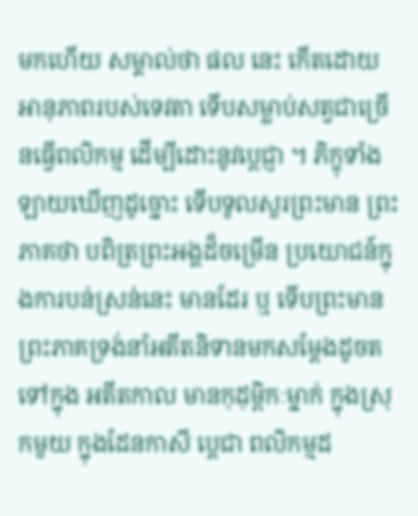មកហើយ សម្គាល់ថា ផល នេះ កើតដោយអានុភាពរបស់ទេវតា ទើបសម្លាប់សត្វជាច្រើនធ្វើពលិកម្ម ដើម្បីដោះនូវប្តេជ្ញា ។ ភិក្ខុទាំងឡាយឃើញដូច្នោះ ទើបទូលសួរព្រះមាន ព្រះភាគថា បពិត្រព្រះអង្គដ៏ចម្រើន ប្រយោជន៍ក្នុងការបន់ស្រន់នេះ មានដែរ ឬ ទើបព្រះមានព្រះភាគទ្រង់នាំអតីតនិទានមកសម្តែងដូចតទៅក្នុង អតីតកាល មានកុដុម្ពិកៈម្នាក់ ក្នុងស្រុកមួយ ក្នុងដែនកាសី ប្តេជា ពលិកម្មដ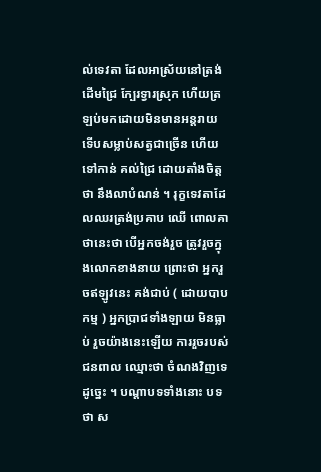ល់ទេវតា ដែលអាស្រ័យនៅត្រង់ដើមជ្រៃ ក្បែរទ្វារស្រុក ហើយត្រ ឡប់មកដោយមិនមានអន្តរាយ ទើបសម្លាប់សត្វជាច្រើន ហើយទៅកាន់ គល់ជ្រៃ ដោយតាំងចិត្តថា នឹងលាបំណន់ ។ រុក្ខទេវតាដែលឈរត្រង់ប្រគាប ឈើ ពោលគាថានេះថា បើអ្នកចង់រួច ត្រូវរួចក្នុងលោកខាងនាយ ព្រោះថា អ្នករួចឥឡូវនេះ គង់ជាប់ ( ដោយបាបកម្ម ) អ្នកប្រាជទាំងឡាយ មិនធ្លាប់ រួចយ៉ាងនេះឡើយ ការរួចរបស់ជនពាល ឈ្មោះថា ចំណងវិញទេ ដូច្នេះ ។ បណ្តាបទទាំងនោះ បទថា ស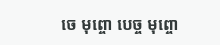ចេ មុព្ចោ បេច្ច មុព្ចោ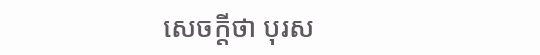សេចក្តីថា បុរស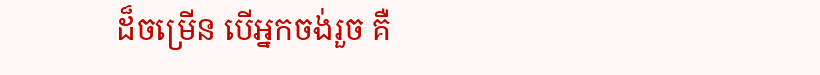ដ៏ចម្រើន បើអ្នកចង់រួច គឺ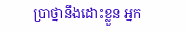ប្រាថ្នានឹងដោះខ្លួន អ្នក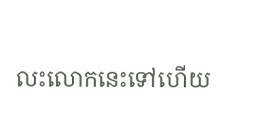លះលោកនេះទៅហើយ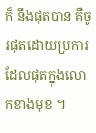ក៏ នឹងផុតបាន គឺចូរផុតដោយប្រការដែលផុតក្នុងលោកខាងមុខ ។